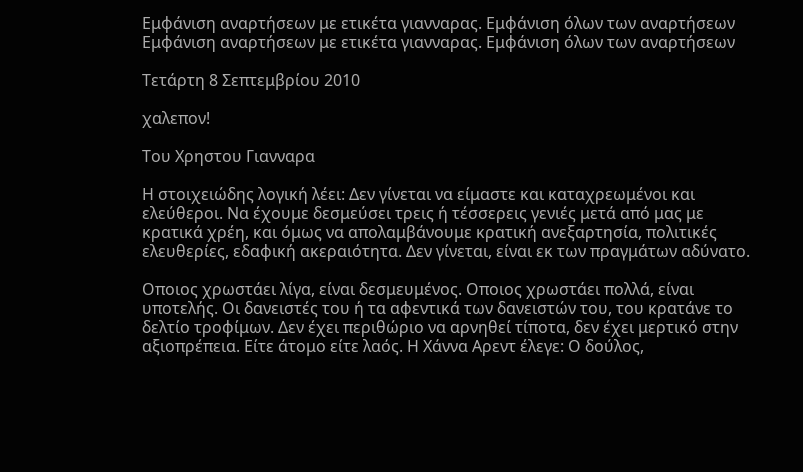Εμφάνιση αναρτήσεων με ετικέτα γιανναρας. Εμφάνιση όλων των αναρτήσεων
Εμφάνιση αναρτήσεων με ετικέτα γιανναρας. Εμφάνιση όλων των αναρτήσεων

Τετάρτη 8 Σεπτεμβρίου 2010

χαλεπον!

Tου Χρηστου Γιανναρα

Η στοιχειώδης λογική λέει: Δεν γίνεται να είμαστε και καταχρεωμένοι και ελεύθεροι. Να έχουμε δεσμεύσει τρεις ή τέσσερεις γενιές μετά από μας με κρατικά χρέη, και όμως να απολαμβάνουμε κρατική ανεξαρτησία, πολιτικές ελευθερίες, εδαφική ακεραιότητα. Δεν γίνεται, είναι εκ των πραγμάτων αδύνατο.

Οποιος χρωστάει λίγα, είναι δεσμευμένος. Οποιος χρωστάει πολλά, είναι υποτελής. Οι δανειστές του ή τα αφεντικά των δανειστών του, του κρατάνε το δελτίο τροφίμων. Δεν έχει περιθώριο να αρνηθεί τίποτα, δεν έχει μερτικό στην αξιοπρέπεια. Είτε άτομο είτε λαός. Η Χάννα Αρεντ έλεγε: Ο δούλος,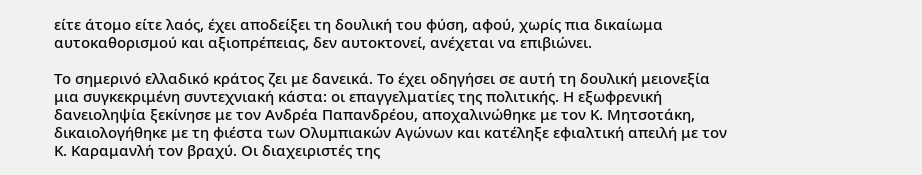είτε άτομο είτε λαός, έχει αποδείξει τη δουλική του φύση, αφού, χωρίς πια δικαίωμα αυτοκαθορισμού και αξιοπρέπειας, δεν αυτοκτονεί, ανέχεται να επιβιώνει.

Το σημερινό ελλαδικό κράτος ζει με δανεικά. Το έχει οδηγήσει σε αυτή τη δουλική μειονεξία μια συγκεκριμένη συντεχνιακή κάστα: οι επαγγελματίες της πολιτικής. Η εξωφρενική δανειοληψία ξεκίνησε με τον Ανδρέα Παπανδρέου, αποχαλινώθηκε με τον Κ. Μητσοτάκη, δικαιολογήθηκε με τη φιέστα των Ολυμπιακών Αγώνων και κατέληξε εφιαλτική απειλή με τον Κ. Καραμανλή τον βραχύ. Οι διαχειριστές της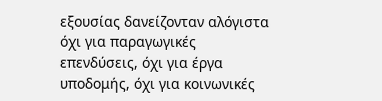εξουσίας δανείζονταν αλόγιστα όχι για παραγωγικές επενδύσεις, όχι για έργα υποδομής, όχι για κοινωνικές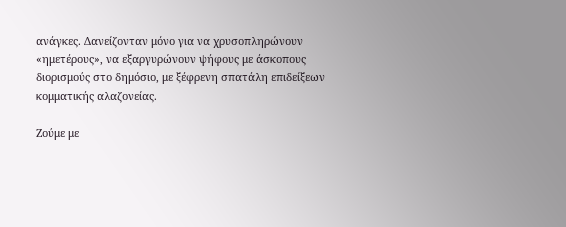ανάγκες. Δανείζονταν μόνο για να χρυσοπληρώνουν «ημετέρους», να εξαργυρώνουν ψήφους με άσκοπους διορισμούς στο δημόσιο, με ξέφρενη σπατάλη επιδείξεων κομματικής αλαζονείας.

Ζούμε με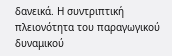δανεικά. Η συντριπτική πλειονότητα του παραγωγικού δυναμικού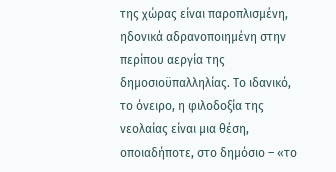της χώρας είναι παροπλισμένη, ηδονικά αδρανοποιημένη στην περίπου αεργία της δημοσιοϋπαλληλίας. Το ιδανικό, το όνειρο, η φιλοδοξία της νεολαίας είναι μια θέση, οποιαδήποτε, στο δημόσιο – «το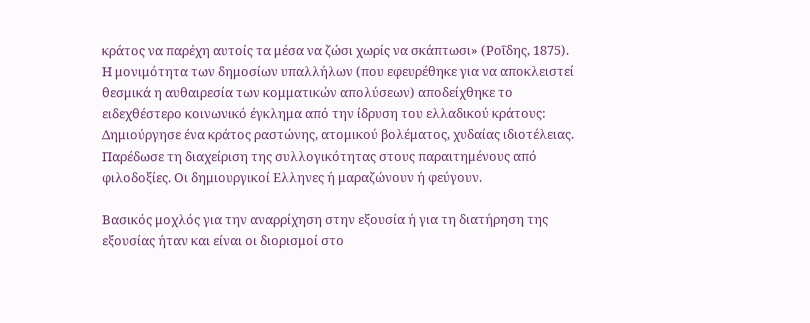κράτος να παρέχη αυτοίς τα μέσα να ζώσι χωρίς να σκάπτωσι» (Ροΐδης, 1875). Η μονιμότητα των δημοσίων υπαλλήλων (που εφευρέθηκε για να αποκλειστεί θεσμικά η αυθαιρεσία των κομματικών απολύσεων) αποδείχθηκε το ειδεχθέστερο κοινωνικό έγκλημα από την ίδρυση του ελλαδικού κράτους: Δημιούργησε ένα κράτος ραστώνης, ατομικού βολέματος, χυδαίας ιδιοτέλειας. Παρέδωσε τη διαχείριση της συλλογικότητας στους παραιτημένους από φιλοδοξίες. Οι δημιουργικοί Ελληνες ή μαραζώνουν ή φεύγουν.

Βασικός μοχλός για την αναρρίχηση στην εξουσία ή για τη διατήρηση της εξουσίας ήταν και είναι οι διορισμοί στο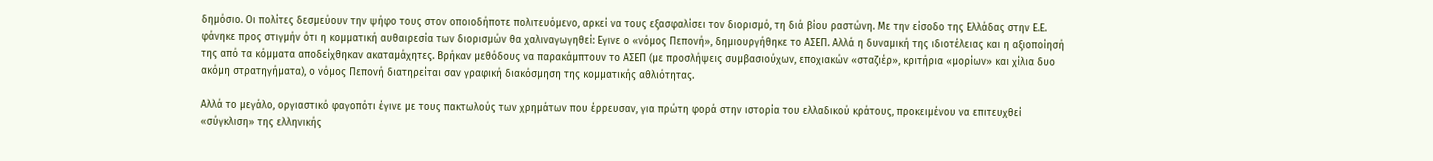δημόσιο. Οι πολίτες δεσμεύουν την ψήφο τους στον οποιοδήποτε πολιτευόμενο, αρκεί να τους εξασφαλίσει τον διορισμό, τη διά βίου ραστώνη. Με την είσοδο της Ελλάδας στην Ε.Ε. φάνηκε προς στιγμήν ότι η κομματική αυθαιρεσία των διορισμών θα χαλιναγωγηθεί: Εγινε ο «νόμος Πεπονή», δημιουργήθηκε το ΑΣΕΠ. Αλλά η δυναμική της ιδιοτέλειας και η αξιοποίησή της από τα κόμματα αποδείχθηκαν ακαταμάχητες. Βρήκαν μεθόδους να παρακάμπτουν το ΑΣΕΠ (με προσλήψεις συμβασιούχων, εποχιακών «σταζιέρ», κριτήρια «μορίων» και χίλια δυο ακόμη στρατηγήματα), ο νόμος Πεπονή διατηρείται σαν γραφική διακόσμηση της κομματικής αθλιότητας.

Αλλά το μεγάλο, οργιαστικό φαγοπότι έγινε με τους πακτωλούς των χρημάτων που έρρευσαν, για πρώτη φορά στην ιστορία του ελλαδικού κράτους, προκειμένου να επιτευχθεί «σύγκλιση» της ελληνικής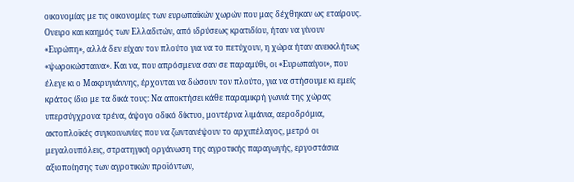οικονομίας με τις οικονομίες των ευρωπαϊκών χωρών που μας δέχθηκαν ως εταίρους. Ονειρο και καημός των Ελλαδιτών, από ιδρύσεως κρατιδίου, ήταν να γίνουν «Ευρώπη», αλλά δεν είχαν τον πλούτο για να το πετύχουν, η χώρα ήταν ανεκκλήτως «ψωροκώσταινα». Και να, που απρόσμενα σαν σε παραμύθι, οι «Ευρωπαίγοι», που έλεγε κι ο Μακρυγιάννης, έρχονται να δώσουν τον πλούτο, για να στήσουμε κι εμείς κράτος ίδιο με τα δικά τους: Να αποκτήσει κάθε παραμικρή γωνιά της χώρας υπερσύγχρονα τρένα, άψογο οδικό δίκτυο, μοντέρνα λιμάνια, αεροδρόμια, ακτοπλοϊκές συγκοινωνίες που να ζωντανέψουν το αρχιπέλαγος, μετρό οι μεγαλουπόλεις, στρατηγική οργάνωση της αγροτικής παραγωγής, εργοστάσια αξιοποίησης των αγροτικών προϊόντων,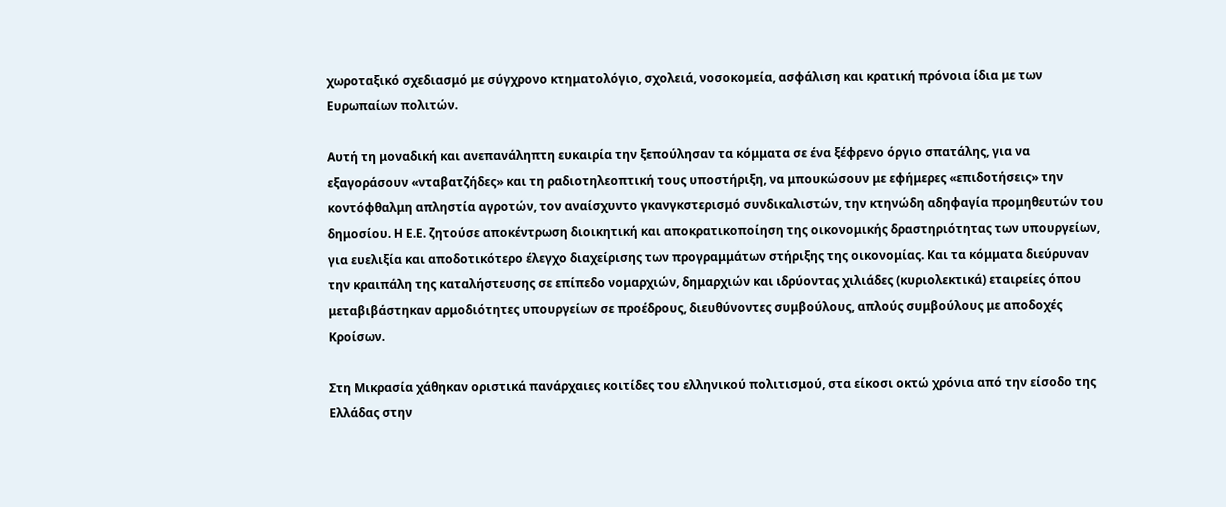χωροταξικό σχεδιασμό με σύγχρονο κτηματολόγιο, σχολειά, νοσοκομεία, ασφάλιση και κρατική πρόνοια ίδια με των Ευρωπαίων πολιτών.

Αυτή τη μοναδική και ανεπανάληπτη ευκαιρία την ξεπούλησαν τα κόμματα σε ένα ξέφρενο όργιο σπατάλης, για να εξαγοράσουν «νταβατζήδες» και τη ραδιοτηλεοπτική τους υποστήριξη, να μπουκώσουν με εφήμερες «επιδοτήσεις» την κοντόφθαλμη απληστία αγροτών, τον αναίσχυντο γκανγκστερισμό συνδικαλιστών, την κτηνώδη αδηφαγία προμηθευτών του δημοσίου. Η Ε.Ε. ζητούσε αποκέντρωση διοικητική και αποκρατικοποίηση της οικονομικής δραστηριότητας των υπουργείων, για ευελιξία και αποδοτικότερο έλεγχο διαχείρισης των προγραμμάτων στήριξης της οικονομίας. Και τα κόμματα διεύρυναν την κραιπάλη της καταλήστευσης σε επίπεδο νομαρχιών, δημαρχιών και ιδρύοντας χιλιάδες (κυριολεκτικά) εταιρείες όπου μεταβιβάστηκαν αρμοδιότητες υπουργείων σε προέδρους, διευθύνοντες συμβούλους, απλούς συμβούλους με αποδοχές Κροίσων.

Στη Μικρασία χάθηκαν οριστικά πανάρχαιες κοιτίδες του ελληνικού πολιτισμού, στα είκοσι οκτώ χρόνια από την είσοδο της Ελλάδας στην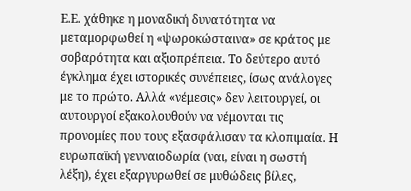Ε.Ε. χάθηκε η μοναδική δυνατότητα να μεταμορφωθεί η «ψωροκώσταινα» σε κράτος με σοβαρότητα και αξιοπρέπεια. Το δεύτερο αυτό έγκλημα έχει ιστορικές συνέπειες, ίσως ανάλογες με το πρώτο. Αλλά «νέμεσις» δεν λειτουργεί, οι αυτουργοί εξακολουθούν να νέμονται τις προνομίες που τους εξασφάλισαν τα κλοπιμαία. Η ευρωπαϊκή γενναιοδωρία (ναι, είναι η σωστή λέξη), έχει εξαργυρωθεί σε μυθώδεις βίλες,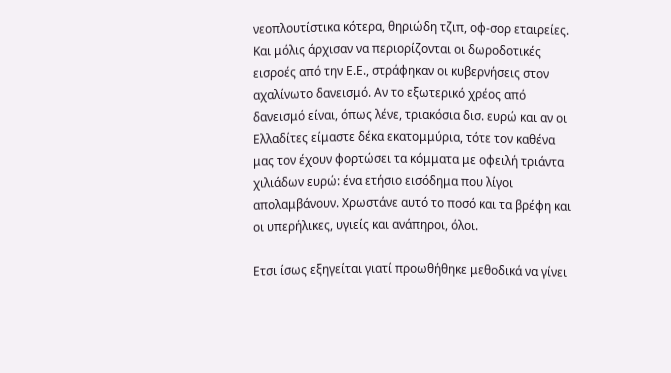νεοπλουτίστικα κότερα, θηριώδη τζιπ, οφ-σορ εταιρείες. Και μόλις άρχισαν να περιορίζονται οι δωροδοτικές εισροές από την Ε.Ε., στράφηκαν οι κυβερνήσεις στον αχαλίνωτο δανεισμό. Αν το εξωτερικό χρέος από δανεισμό είναι, όπως λένε, τριακόσια δισ. ευρώ και αν οι Ελλαδίτες είμαστε δέκα εκατομμύρια, τότε τον καθένα μας τον έχουν φορτώσει τα κόμματα με οφειλή τριάντα χιλιάδων ευρώ: ένα ετήσιο εισόδημα που λίγοι απολαμβάνουν. Χρωστάνε αυτό το ποσό και τα βρέφη και οι υπερήλικες, υγιείς και ανάπηροι, όλοι.

Ετσι ίσως εξηγείται γιατί προωθήθηκε μεθοδικά να γίνει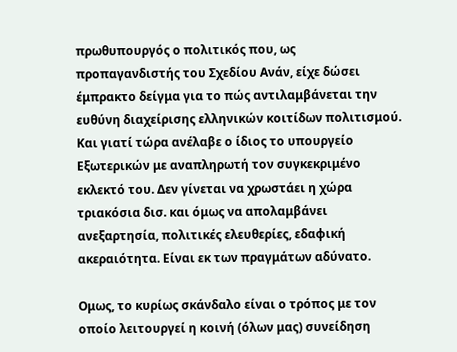πρωθυπουργός ο πολιτικός που, ως προπαγανδιστής του Σχεδίου Ανάν, είχε δώσει έμπρακτο δείγμα για το πώς αντιλαμβάνεται την ευθύνη διαχείρισης ελληνικών κοιτίδων πολιτισμού. Και γιατί τώρα ανέλαβε ο ίδιος το υπουργείο Εξωτερικών με αναπληρωτή τον συγκεκριμένο εκλεκτό του. Δεν γίνεται να χρωστάει η χώρα τριακόσια δισ. και όμως να απολαμβάνει ανεξαρτησία, πολιτικές ελευθερίες, εδαφική ακεραιότητα. Είναι εκ των πραγμάτων αδύνατο.

Ομως, το κυρίως σκάνδαλο είναι ο τρόπος με τον οποίο λειτουργεί η κοινή (όλων μας) συνείδηση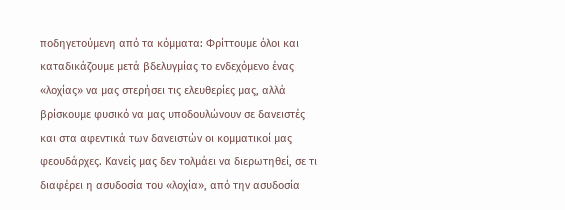ποδηγετούμενη από τα κόμματα: Φρίττουμε όλοι και καταδικάζουμε μετά βδελυγμίας το ενδεχόμενο ένας «λοχίας» να μας στερήσει τις ελευθερίες μας, αλλά βρίσκουμε φυσικό να μας υποδουλώνουν σε δανειστές και στα αφεντικά των δανειστών οι κομματικοί μας φεουδάρχες. Κανείς μας δεν τολμάει να διερωτηθεί, σε τι διαφέρει η ασυδοσία του «λοχία», από την ασυδοσία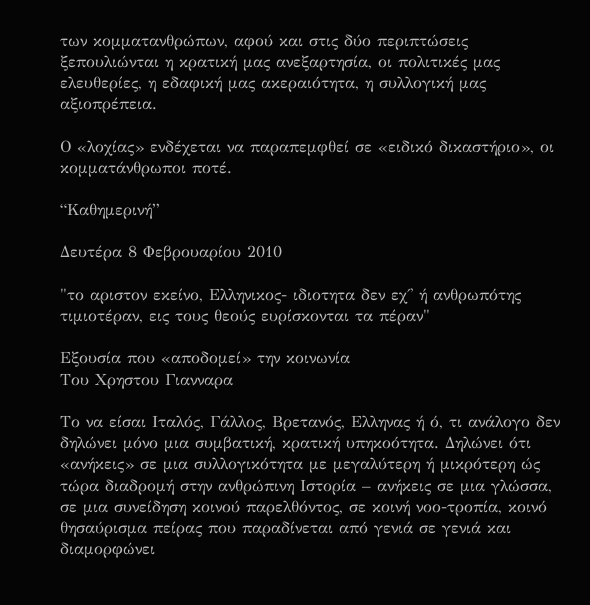των κομματανθρώπων, αφού και στις δύο περιπτώσεις ξεπουλιώνται η κρατική μας ανεξαρτησία, οι πολιτικές μας ελευθερίες, η εδαφική μας ακεραιότητα, η συλλογική μας αξιοπρέπεια.

Ο «λοχίας» ενδέχεται να παραπεμφθεί σε «ειδικό δικαστήριο», οι κομματάνθρωποι ποτέ.

“Καθημερινή”

Δευτέρα 8 Φεβρουαρίου 2010

"το αριστον εκείνο, Ελληνικος- ιδιοτητα δεν εχ΄' ή ανθρωπότης τιμιοτέραν, εις τους θεούς ευρίσκονται τα πέραν"

Εξουσία που «αποδομεί» την κοινωνία
Tου Χρηστου Γιανναρα

Το να είσαι Ιταλός, Γάλλος, Βρετανός, Ελληνας ή ό, τι ανάλογο δεν δηλώνει μόνο μια συμβατική, κρατική υπηκοότητα. Δηλώνει ότι «ανήκεις» σε μια συλλογικότητα με μεγαλύτερη ή μικρότερη ώς τώρα διαδρομή στην ανθρώπινη Ιστορία – ανήκεις σε μια γλώσσα, σε μια συνείδηση κοινού παρελθόντος, σε κοινή νοο-τροπία, κοινό θησαύρισμα πείρας που παραδίνεται από γενιά σε γενιά και διαμορφώνει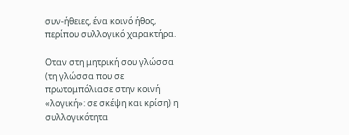συν-ήθειες, ένα κοινό ήθος, περίπου συλλογικό χαρακτήρα.

Οταν στη μητρική σου γλώσσα (τη γλώσσα που σε πρωτομπόλιασε στην κοινή «λογική»: σε σκέψη και κρίση) η συλλογικότητα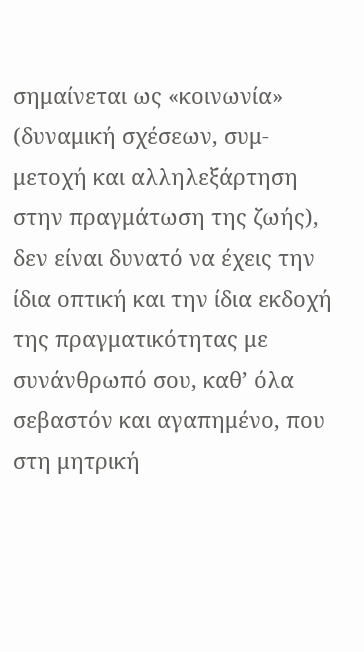σημαίνεται ως «κοινωνία» (δυναμική σχέσεων, συμ-μετοχή και αλληλεξάρτηση στην πραγμάτωση της ζωής), δεν είναι δυνατό να έχεις την ίδια οπτική και την ίδια εκδοχή της πραγματικότητας με συνάνθρωπό σου, καθ’ όλα σεβαστόν και αγαπημένο, που στη μητρική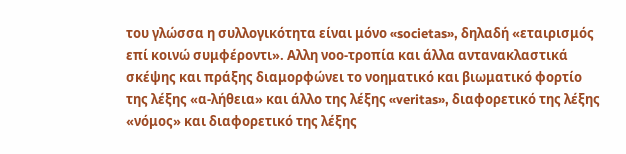του γλώσσα η συλλογικότητα είναι μόνο «societas», δηλαδή «εταιρισμός επί κοινώ συμφέροντι». Αλλη νοο-τροπία και άλλα αντανακλαστικά σκέψης και πράξης διαμορφώνει το νοηματικό και βιωματικό φορτίο της λέξης «α-λήθεια» και άλλο της λέξης «veritas», διαφορετικό της λέξης «νόμος» και διαφορετικό της λέξης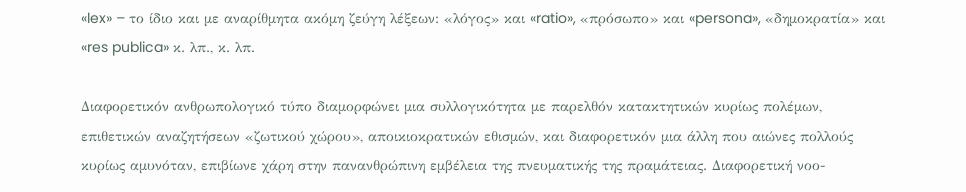«lex» – το ίδιο και με αναρίθμητα ακόμη ζεύγη λέξεων: «λόγος» και «ratio», «πρόσωπο» και «persona», «δημοκρατία» και «res publica» κ. λπ., κ. λπ.

Διαφορετικόν ανθρωπολογικό τύπο διαμορφώνει μια συλλογικότητα με παρελθόν κατακτητικών κυρίως πολέμων, επιθετικών αναζητήσεων «ζωτικού χώρου», αποικιοκρατικών εθισμών, και διαφορετικόν μια άλλη που αιώνες πολλούς κυρίως αμυνόταν, επιβίωνε χάρη στην πανανθρώπινη εμβέλεια της πνευματικής της πραμάτειας. Διαφορετική νοο-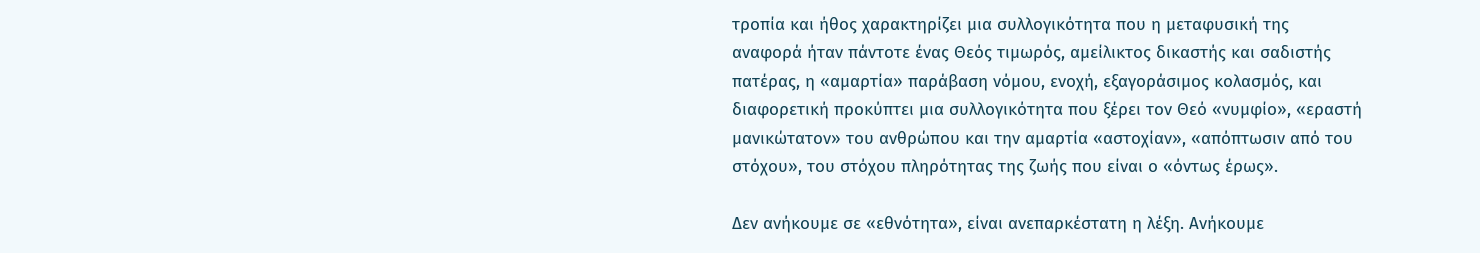τροπία και ήθος χαρακτηρίζει μια συλλογικότητα που η μεταφυσική της αναφορά ήταν πάντοτε ένας Θεός τιμωρός, αμείλικτος δικαστής και σαδιστής πατέρας, η «αμαρτία» παράβαση νόμου, ενοχή, εξαγοράσιμος κολασμός, και διαφορετική προκύπτει μια συλλογικότητα που ξέρει τον Θεό «νυμφίο», «εραστή μανικώτατον» του ανθρώπου και την αμαρτία «αστοχίαν», «απόπτωσιν από του στόχου», του στόχου πληρότητας της ζωής που είναι ο «όντως έρως».

Δεν ανήκουμε σε «εθνότητα», είναι ανεπαρκέστατη η λέξη. Ανήκουμε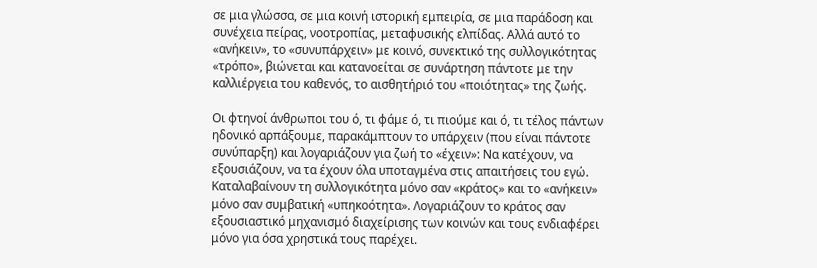σε μια γλώσσα, σε μια κοινή ιστορική εμπειρία, σε μια παράδοση και συνέχεια πείρας, νοοτροπίας, μεταφυσικής ελπίδας. Αλλά αυτό το «ανήκειν», το «συνυπάρχειν» με κοινό, συνεκτικό της συλλογικότητας «τρόπο», βιώνεται και κατανοείται σε συνάρτηση πάντοτε με την καλλιέργεια του καθενός, το αισθητήριό του «ποιότητας» της ζωής.

Οι φτηνοί άνθρωποι του ό, τι φάμε ό, τι πιούμε και ό, τι τέλος πάντων ηδονικό αρπάξουμε, παρακάμπτουν το υπάρχειν (που είναι πάντοτε συνύπαρξη) και λογαριάζουν για ζωή το «έχειν»: Να κατέχουν, να εξουσιάζουν, να τα έχουν όλα υποταγμένα στις απαιτήσεις του εγώ. Καταλαβαίνουν τη συλλογικότητα μόνο σαν «κράτος» και το «ανήκειν» μόνο σαν συμβατική «υπηκοότητα». Λογαριάζουν το κράτος σαν εξουσιαστικό μηχανισμό διαχείρισης των κοινών και τους ενδιαφέρει μόνο για όσα χρηστικά τους παρέχει.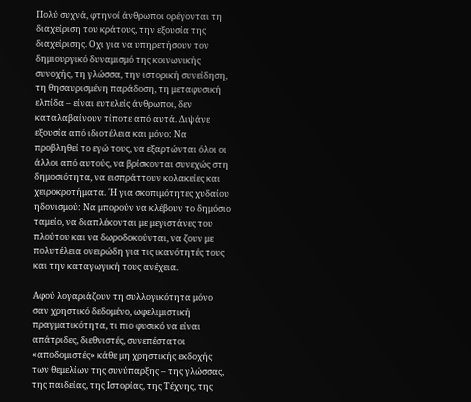Πολύ συχνά, φτηνοί άνθρωποι ορέγονται τη διαχείριση του κράτους, την εξουσία της διαχείρισης. Οχι για να υπηρετήσουν τον δημιουργικό δυναμισμό της κοινωνικής συνοχής, τη γλώσσα, την ιστορική συνείδηση, τη θησαυρισμένη παράδοση, τη μεταφυσική ελπίδα – είναι ευτελείς άνθρωποι, δεν καταλαβαίνουν τίποτε από αυτά. Διψάνε εξουσία από ιδιοτέλεια και μόνο: Να προβληθεί το εγώ τους, να εξαρτώνται όλοι οι άλλοι από αυτούς, να βρίσκονται συνεχώς στη δημοσιότητα, να εισπράττουν κολακείες και χειροκροτήματα. ΄Η για σκοπιμότητες χυδαίου ηδονισμού: Να μπορούν να κλέβουν το δημόσιο ταμείο, να διαπλέκονται με μεγιστάνες του πλούτου και να δωροδοκούνται, να ζουν με πολυτέλεια ονειρώδη για τις ικανότητές τους και την καταγωγική τους ανέχεια.

Αφού λογαριάζουν τη συλλογικότητα μόνο σαν χρηστικό δεδομένο, ωφελιμιστική πραγματικότητα, τι πιο φυσικό να είναι απάτριδες, διεθνιστές, συνεπέστατοι «αποδομιστές» κάθε μη χρηστικής εκδοχής των θεμελίων της συνύπαρξης – της γλώσσας, της παιδείας, της Ιστορίας, της Τέχνης, της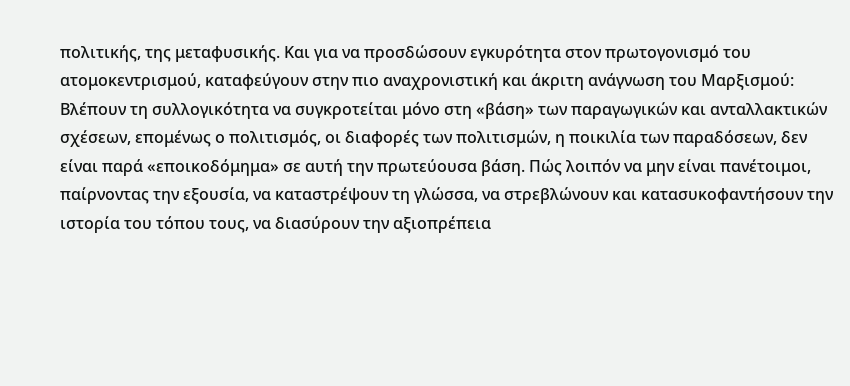πολιτικής, της μεταφυσικής. Και για να προσδώσουν εγκυρότητα στον πρωτογονισμό του ατομοκεντρισμού, καταφεύγουν στην πιο αναχρονιστική και άκριτη ανάγνωση του Μαρξισμού: Βλέπουν τη συλλογικότητα να συγκροτείται μόνο στη «βάση» των παραγωγικών και ανταλλακτικών σχέσεων, επομένως ο πολιτισμός, οι διαφορές των πολιτισμών, η ποικιλία των παραδόσεων, δεν είναι παρά «εποικοδόμημα» σε αυτή την πρωτεύουσα βάση. Πώς λοιπόν να μην είναι πανέτοιμοι, παίρνοντας την εξουσία, να καταστρέψουν τη γλώσσα, να στρεβλώνουν και κατασυκοφαντήσουν την ιστορία του τόπου τους, να διασύρουν την αξιοπρέπεια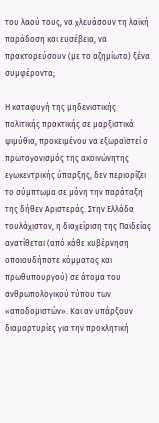του λαού τους, να χλευάσουν τη λαϊκή παράδοση και ευσέβεια, να πρακτορεύσουν (με το αζημίωτο) ξένα συμφέροντα;

Η καταφυγή της μηδενιστικής πολιτικής πρακτικής σε μαρξιστικά ψιμύθια, προκειμένου να εξωραϊστεί ο πρωτογονισμός της ακοινώνητης εγωκεντρικής ύπαρξης, δεν περιορίζει το σύμπτωμα σε μόνη την παράταξη της δήθεν Αριστεράς. Στην Ελλάδα τουλάχιστον, η διαχείριση της Παιδείας ανατίθεται (από κάθε κυβέρνηση οποιουδήποτε κόμματος και πρωθυπουργού) σε άτομα του ανθρωπολογικού τύπου των «αποδομιστών». Και αν υπάρξουν διαμαρτυρίες για την προκλητική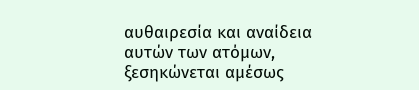αυθαιρεσία και αναίδεια αυτών των ατόμων, ξεσηκώνεται αμέσως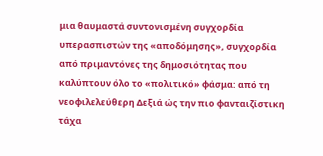μια θαυμαστά συντονισμένη συγχορδία υπερασπιστών της «αποδόμησης», συγχορδία από πριμαντόνες της δημοσιότητας που καλύπτουν όλο το «πολιτικό» φάσμα: από τη νεοφιλελεύθερη Δεξιά ώς την πιο φανταιζίστικη τάχα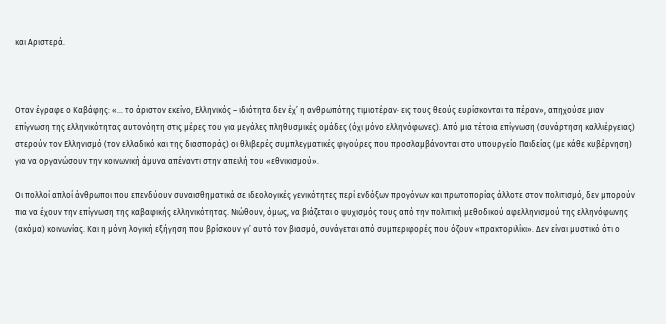και Αριστερά.



Οταν έγραφε ο Καβάφης: «... το άριστον εκείνο, Ελληνικός – ιδιότητα δεν έχ’ η ανθρωπότης τιμιοτέραν· εις τους θεούς ευρίσκονται τα πέραν», απηχούσε μιαν επίγνωση της ελληνικότητας αυτονόητη στις μέρες του για μεγάλες πληθυσμικές ομάδες (όχι μόνο ελληνόφωνες). Από μια τέτοια επίγνωση (συνάρτηση καλλιέργειας) στερούν τον Ελληνισμό (τον ελλαδικό και της διασποράς) οι θλιβερές συμπλεγματικές φιγούρες που προσλαμβάνονται στο υπουργείο Παιδείας (με κάθε κυβέρνηση) για να οργανώσουν την κοινωνική άμυνα απέναντι στην απειλή του «εθνικισμού».

Οι πολλοί απλοί άνθρωποι που επενδύουν συναισθηματικά σε ιδεολογικές γενικότητες περί ενδόξων προγόνων και πρωτοπορίας άλλοτε στον πολιτισμό, δεν μπορούν πια να έχουν την επίγνωση της καβαφικής ελληνικότητας. Νιώθουν, όμως, να βιάζεται ο ψυχισμός τους από την πολιτική μεθοδικού αφελληνισμού της ελληνόφωνης (ακόμα) κοινωνίας. Και η μόνη λογική εξήγηση που βρίσκουν γι’ αυτό τον βιασμό, συνάγεται από συμπεριφορές που όζουν «πρακτοριλίκι». Δεν είναι μυστικό ότι ο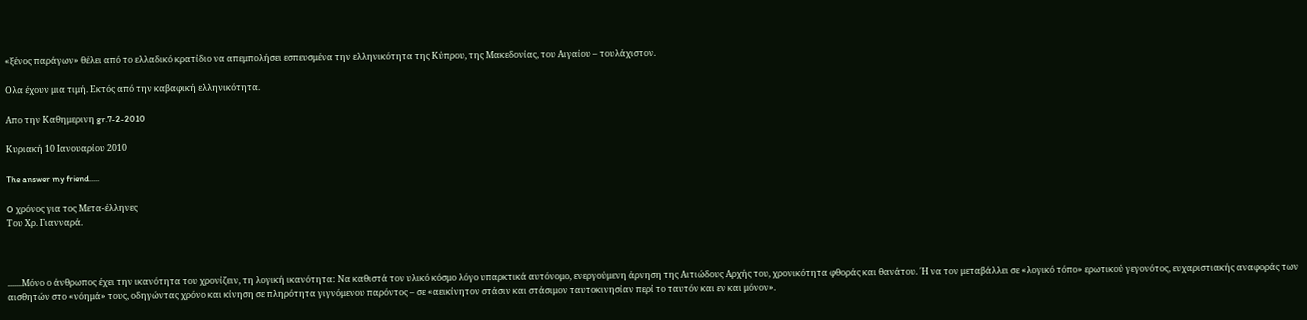«ξένος παράγων» θέλει από το ελλαδικό κρατίδιο να απεμπολήσει εσπευσμένα την ελληνικότητα της Κύπρου, της Μακεδονίας, του Αιγαίου – τουλάχιστον.

Ολα έχουν μια τιμή. Εκτός από την καβαφική ελληνικότητα.

Απο την Καθημερινη gr.7-2-2010

Κυριακή 10 Ιανουαρίου 2010

The answer my friend.....

O χρόνος για τος Μετα-έλληνες
Του Χρ. Γιανναρά.



.......Μόνο ο άνθρωπος έχει την ικανότητα του χρονίζειν, τη λογική ικανότητα: Να καθιστά τον υλικό κόσμο λόγο υπαρκτικά αυτόνομο, ενεργούμενη άρνηση της Αιτιώδους Αρχής του, χρονικότητα φθοράς και θανάτου. ΄Η να τον μεταβάλλει σε «λογικό τόπο» ερωτικού γεγονότος, ευχαριστιακής αναφοράς των αισθητών στο «νόημά» τους, οδηγώντας χρόνο και κίνηση σε πληρότητα γιγνόμενου παρόντος – σε «αεικίνητον στάσιν και στάσιμον ταυτοκινησίαν περί το ταυτόν και εν και μόνον».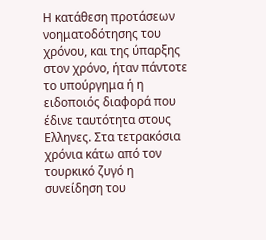Η κατάθεση προτάσεων νοηματοδότησης του χρόνου, και της ύπαρξης στον χρόνο, ήταν πάντοτε το υπούργημα ή η ειδοποιός διαφορά που έδινε ταυτότητα στους Ελληνες. Στα τετρακόσια χρόνια κάτω από τον τουρκικό ζυγό η συνείδηση του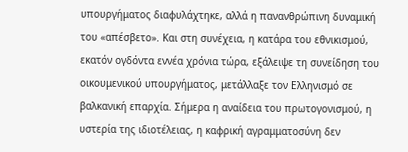υπουργήματος διαφυλάχτηκε, αλλά η πανανθρώπινη δυναμική του «απέσβετο». Και στη συνέχεια, η κατάρα του εθνικισμού, εκατόν ογδόντα εννέα χρόνια τώρα, εξάλειψε τη συνείδηση του οικουμενικού υπουργήματος, μετάλλαξε τον Ελληνισμό σε βαλκανική επαρχία. Σήμερα η αναίδεια του πρωτογονισμού, η υστερία της ιδιοτέλειας, η καφρική αγραμματοσύνη δεν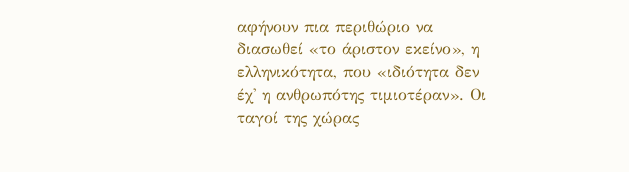αφήνουν πια περιθώριο να διασωθεί «το άριστον εκείνο», η ελληνικότητα, που «ιδιότητα δεν έχ' η ανθρωπότης τιμιοτέραν». Οι ταγοί της χώρας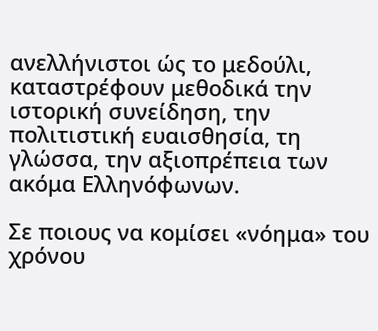ανελλήνιστοι ώς το μεδούλι, καταστρέφουν μεθοδικά την ιστορική συνείδηση, την πολιτιστική ευαισθησία, τη γλώσσα, την αξιοπρέπεια των ακόμα Ελληνόφωνων.

Σε ποιους να κομίσει «νόημα» του χρόνου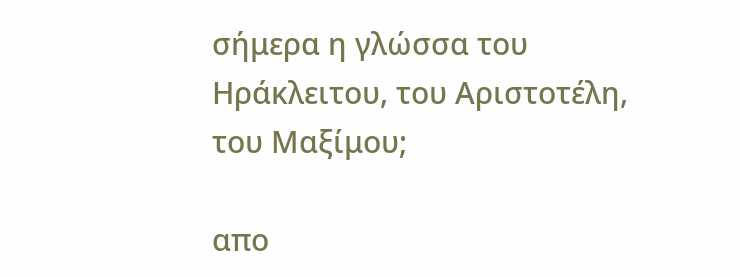σήμερα η γλώσσα του Ηράκλειτου, του Αριστοτέλη, του Μαξίμου;

απο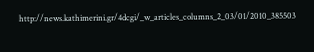http://news.kathimerini.gr/4dcgi/_w_articles_columns_2_03/01/2010_385503